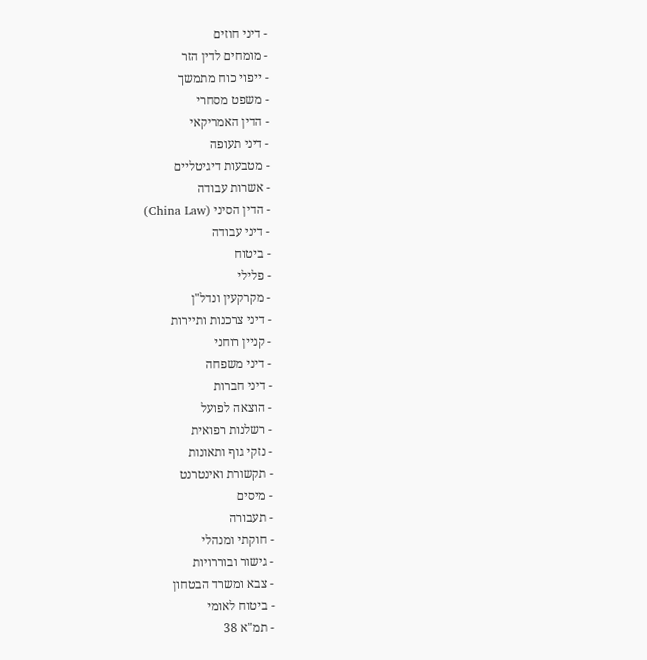- דיני חוזים
- מומחים לדין הזר
- ייפוי כוח מתמשך
- משפט מסחרי
- הדין האמריקאי
- דיני תעופה
- מטבעות דיגיטליים
- אשרות עבודה
- הדין הסיני (China Law)
- דיני עבודה
- ביטוח
- פלילי
- מקרקעין ונדל"ן
- דיני צרכנות ותיירות
- קניין רוחני
- דיני משפחה
- דיני חברות
- הוצאה לפועל
- רשלנות רפואית
- נזקי גוף ותאונות
- תקשורת ואינטרנט
- מיסים
- תעבורה
- חוקתי ומנהלי
- גישור ובוררויות
- צבא ומשרד הבטחון
- ביטוח לאומי
- תמ"א 38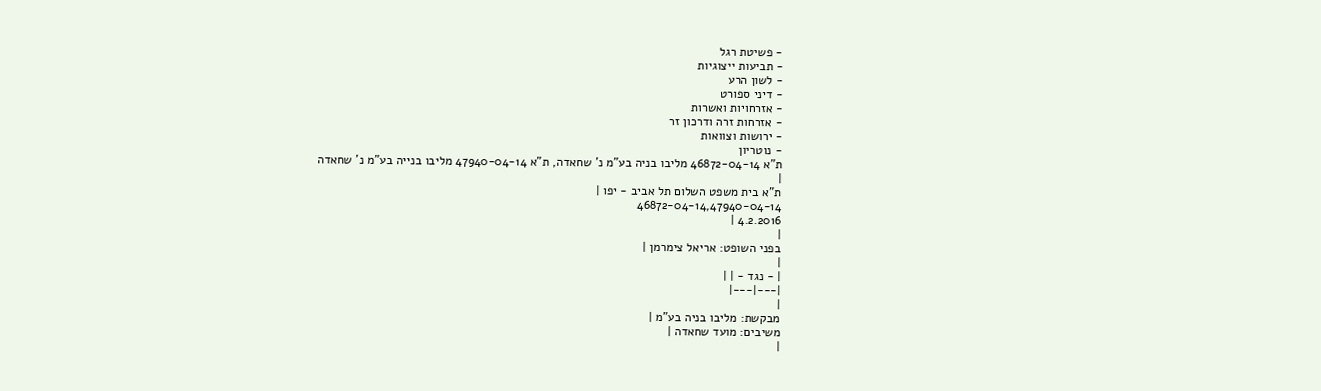- פשיטת רגל
- תביעות ייצוגיות
- לשון הרע
- דיני ספורט
- אזרחויות ואשרות
- אזרחות זרה ודרכון זר
- ירושות וצוואות
- נוטריון
ת"א 46872-04-14 מליבו בניה בע"מ נ' שחאדה, ת"א 47940-04-14 מליבו בנייה בע"מ נ' שחאדה
|
ת"א בית משפט השלום תל אביב - יפו |
46872-04-14,47940-04-14
4.2.2016 |
|
בפני השופט: אריאל צימרמן |
|
| - נגד - | |
|---|---|
|
מבקשת: מליבו בניה בע"מ |
משיבים: מועד שחאדה |
|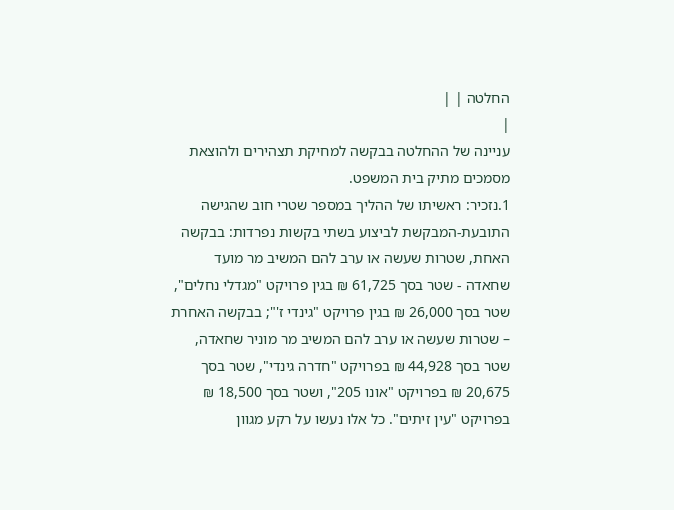החלטה | |
|
עניינה של ההחלטה בבקשה למחיקת תצהירים ולהוצאת מסמכים מתיק בית המשפט.
1.נזכיר: ראשיתו של ההליך במספר שטרי חוב שהגישה התובעת-המבקשת לביצוע בשתי בקשות נפרדות: בבקשה האחת, שטרות שעשה או ערב להם המשיב מר מועד שחאדה - שטר בסך 61,725 ₪ בגין פרויקט "מגדלי נחלים", שטר בסך 26,000 ₪ בגין פרויקט "גינדי ז'"; בבקשה האחרת – שטרות שעשה או ערב להם המשיב מר מוניר שחאדה, שטר בסך 44,928 ₪ בפרויקט "חדרה גינדי", שטר בסך 20,675 ₪ בפרויקט "אונו 205", ושטר בסך 18,500 ₪ בפרויקט "עין זיתים". כל אלו נעשו על רקע מגוון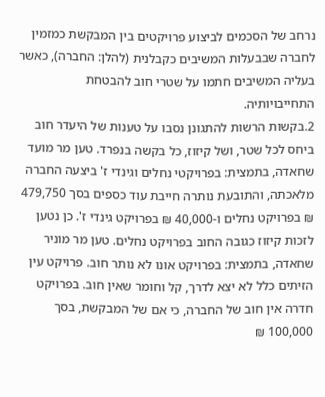נרחב של הסכמים לביצוע פרויקטים בין המבקשת כמזמין לחברה שבבעלות המשיבים כקבלנית (להלן: החברה), כאשר בעליה המשיבים חתמו על שטרי חוב להבטחת התחייבויותיה.
2.בקשות הרשות להתגונן נסבו על טענות של היעדר חוב ביחס לכל שטר, ושל קיזוז, כל בקשה בנפרד. טען מר מועד שחאדה, בתמצית: בפרויקטי נחלים וגינדי ז' ביצעה החברה מלאכתה, והתובעת נותרה חייבת עוד כספים בסך 479,750 ₪ בפרויקט נחלים ו-40,000 ₪ בפרויקט גינדי ז'. כן נטען לזכות קיזוז כגובה החוב בפרויקט נחלים. טען מר מוניר שחאדה, בתמצית: בפרויקט אונו לא נותר חוב. פרויקט עין הזיתים כלל לא יצא לדרך, קל וחומר שאין חוב. בפרויקט חדרה אין חוב של החברה, כי אם של המבקשת, בסך 100,000 ₪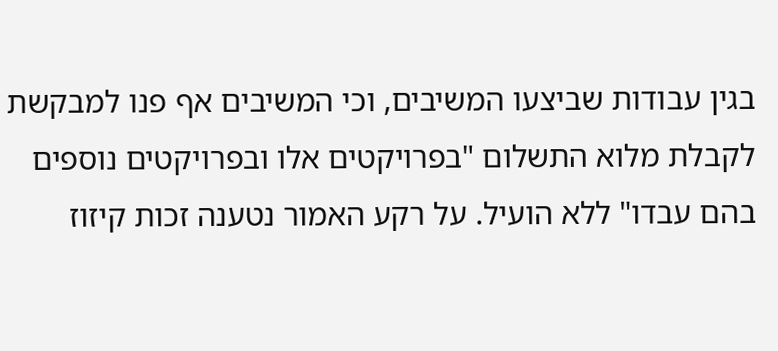בגין עבודות שביצעו המשיבים, וכי המשיבים אף פנו למבקשת לקבלת מלוא התשלום "בפרויקטים אלו ובפרויקטים נוספים בהם עבדו" ללא הועיל. על רקע האמור נטענה זכות קיזוז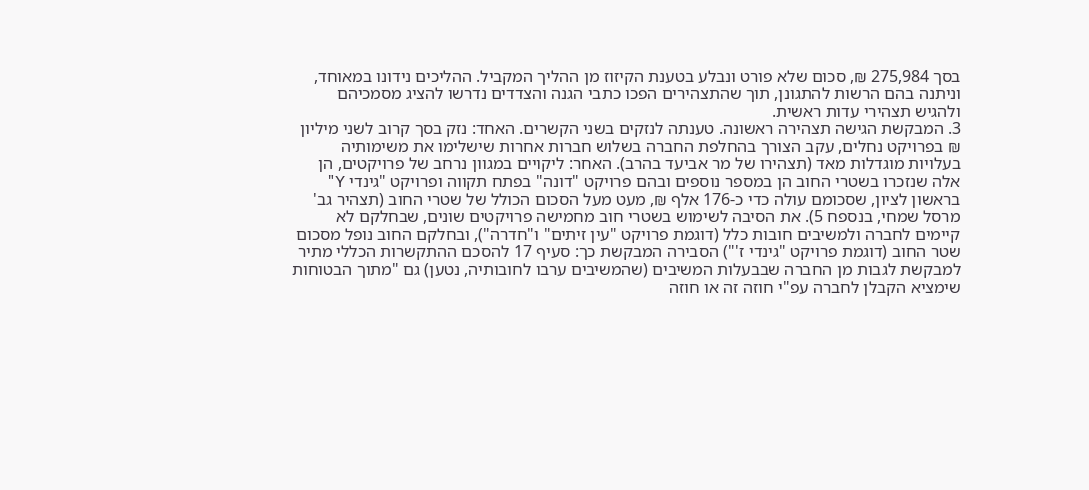בסך 275,984 ₪, סכום שלא פורט ונבלע בטענת הקיזוז מן ההליך המקביל. ההליכים נידונו במאוחד, וניתנה בהם הרשות להתגונן, תוך שהתצהירים הפכו כתבי הגנה והצדדים נדרשו להציג מסמכיהם ולהגיש תצהירי עדות ראשית.
3. המבקשת הגישה תצהירה ראשונה. טענתה לנזקים בשני הקשרים. האחד: נזק בסך קרוב לשני מיליון ₪ בפרויקט נחלים, עקב הצורך בהחלפת החברה בשלוש חברות אחרות שישלימו את משימותיה בעלויות מוגדלות מאד (תצהירו של מר אביעד בהרב). האחר: ליקויים במגוון נרחב של פרויקטים, הן אלה שנזכרו בשטרי החוב הן במספר נוספים ובהם פרויקט "דונה" בפתח תקווה ופרויקט "גינדי Y" בראשון לציון, שסכומם עולה כדי כ-176 אלף ₪, מעט מעל הסכום הכולל של שטרי החוב (תצהיר גב' מרסל שמחי, בנספח 5). את הסיבה לשימוש בשטרי חוב מחמישה פרויקטים שונים, שבחלקם לא קיימים לחברה ולמשיבים חובות כלל (דוגמת פרויקט "עין זיתים" ו"חדרה"), ובחלקם החוב נופל מסכום שטר החוב (דוגמת פרויקט "גינדי ז'") הסבירה המבקשת כך: סעיף 17 להסכם ההתקשרות הכללי מתיר למבקשת לגבות מן החברה שבבעלות המשיבים (שהמשיבים ערבו לחובותיה, נטען) גם "מתוך הבטוחות שימציא הקבלן לחברה עפ"י חוזה זה או חוזה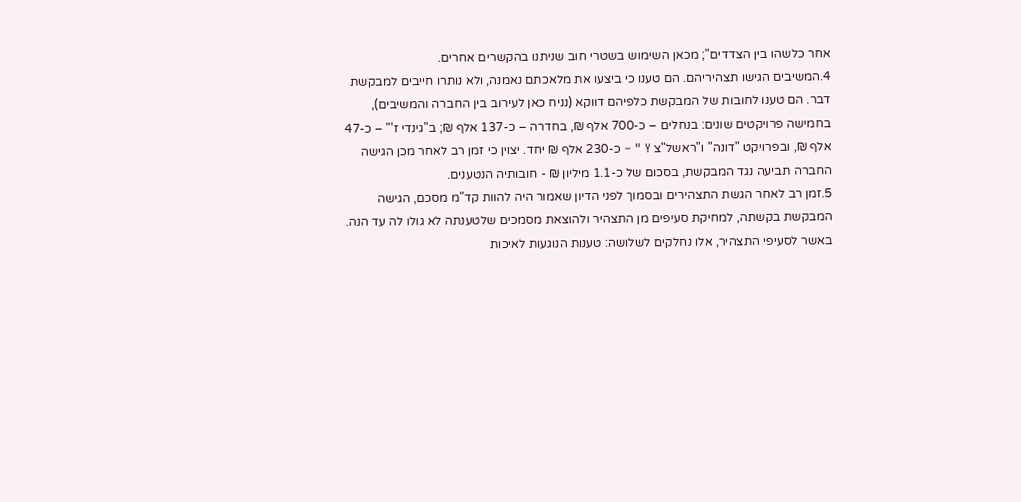אחר כלשהו בין הצדדים"; מכאן השימוש בשטרי חוב שניתנו בהקשרים אחרים.
4.המשיבים הגישו תצהיריהם. הם טענו כי ביצעו את מלאכתם נאמנה, ולא נותרו חייבים למבקשת דבר. הם טענו לחובות של המבקשת כלפיהם דווקא (נניח כאן לעירוב בין החברה והמשיבים), בחמישה פרויקטים שונים: בנחלים – כ-700 אלף ₪, בחדרה – כ-137 אלף ₪; ב"גינדי ז'" – כ-47 אלף ₪, ובפרויקט "דונה" ו"ראשל"צ Y " – כ-230 אלף ₪ יחד. יצוין כי זמן רב לאחר מכן הגישה החברה תביעה נגד המבקשת, בסכום של כ-1.1 מיליון ₪ - חובותיה הנטענים.
5.זמן רב לאחר הגשת התצהירים ובסמוך לפני הדיון שאמור היה להוות קד"מ מסכם, הגישה המבקשת בקשתה, למחיקת סעיפים מן התצהיר ולהוצאת מסמכים שלטענתה לא גולו לה עד הנה. באשר לסעיפי התצהיר, אלו נחלקים לשלושה: טענות הנוגעות לאיכות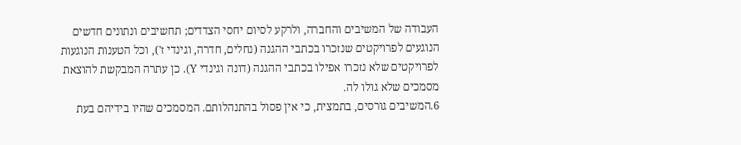העבודה של המשיבים והחברה, ולרקע לסיום יחסי הצדדים; תחשיבים ונתונים חדשים הנוגעים לפרויקטים שנזכרו בכתבי ההגנה (נחלים, חדרה, וגינדי ז'), וכל הטענות הנוגעות לפרויקטים שלא נזכרו אפילו בכתבי ההגנה (דונה וגינדי Y). כן עתרה המבקשת להוצאת מסמכים שלא גולו לה.
6.המשיבים גורסים, בתמצית, כי אין פסול בהתנהלותם. המסמכים שהיו בידיהם בעת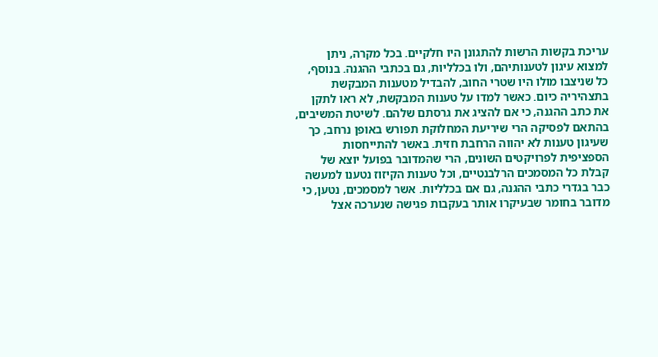עריכת בקשות הרשות להתגונן היו חלקיים. בכל מקרה, ניתן למצוא עיגון לטענותיהם, ולו בכלליות, גם בכתבי ההגנה. בנוסף, כל שניצבו מולו היו שטרי החוב, להבדיל מטענות המבקשת בתצהיריה כיום. כאשר למדו על טענות המבקשת, לא ראו לתקן את כתב ההגנה, כי אם להציג את גרסתם שלהם. לשיטת המשיבים, בהתאם לפסיקה הרי שיריעת המחלוקת תפורש באופן נרחב, כך שעיגון טענות לא יהווה הרחבת חזית. באשר להתייחסות הספציפית לפרויקטים השונים, הרי שהמדובר בפועל יוצא של קבלת כל המסמכים הרלבנטיים, וכל טענות הקיזוז נטענו למעשה כבר בגדרי כתבי ההגנה, גם אם בכלליות. אשר למסמכים, נטען, כי מדובר בחומר שבעיקרו אותר בעקבות פגישה שנערכה אצל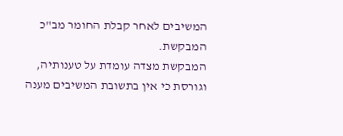המשיבים לאחר קבלת החומר מב"כ המבקשת.
המבקשת מצדה עומדת על טענותיה, וגורסת כי אין בתשובת המשיבים מענה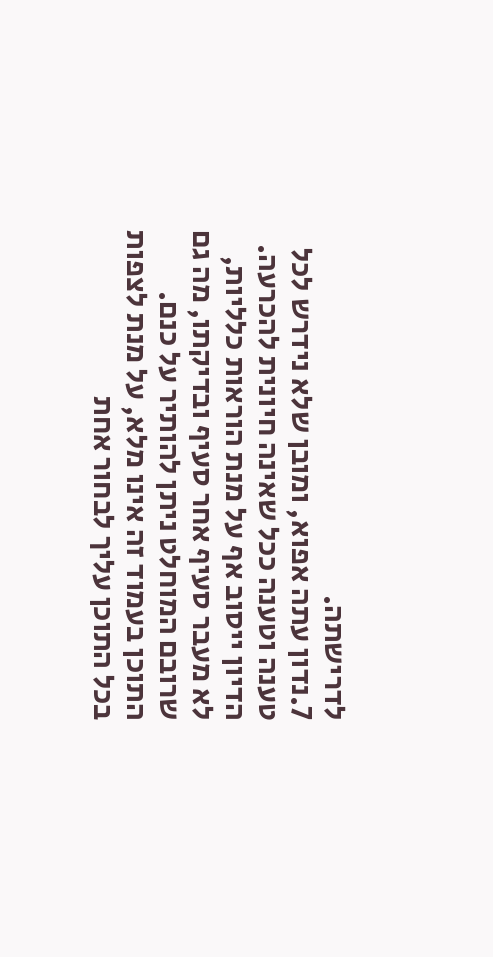לדרישתה.
7.נדון עתה אפוא, ומובן שלא נידרש לכל טענה וטענה ככל שאינה חיונית להכרעה. הדיון ייסוב אף על מנת הוראות כלליות, לא מעבר סעיף אחר סעיף ובדיקתו, מה גם שרובם המוחלט ניתן להותיר על כנם.
התוכן בעמוד זה אינו מלא, על מנת לצפות בכל התוכן עליך לבחור אחת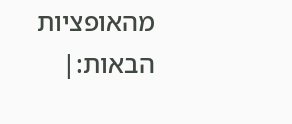מהאופציות הבאות:|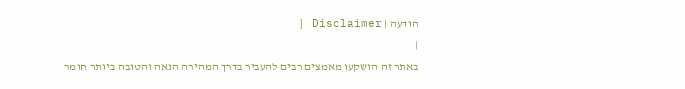הודעה | Disclaimer |
|
באתר זה הושקעו מאמצים רבים להעביר בדרך המהירה הנאה והטובה ביותר חומר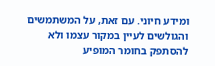ומידע חיוני. עם זאת, על המשתמשים והגולשים לעיין במקור עצמו ולא להסתפק בחומר המופיע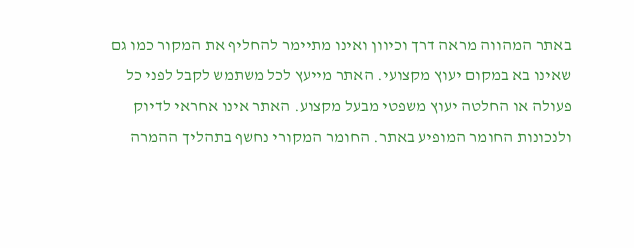באתר המהווה מראה דרך וכיוון ואינו מתיימר להחליף את המקור כמו גם שאינו בא במקום יעוץ מקצועי. האתר מייעץ לכל משתמש לקבל לפני כל פעולה או החלטה יעוץ משפטי מבעל מקצוע. האתר אינו אחראי לדיוק ולנכונות החומר המופיע באתר. החומר המקורי נחשף בתהליך ההמרה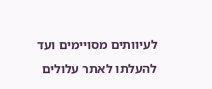לעיוותים מסויימים ועד להעלתו לאתר עלולים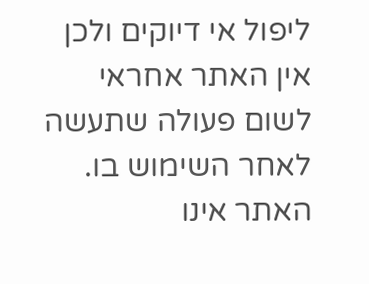ליפול אי דיוקים ולכן אין האתר אחראי לשום פעולה שתעשה לאחר השימוש בו. האתר אינו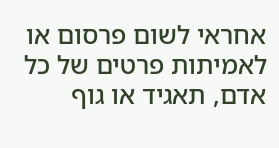אחראי לשום פרסום או לאמיתות פרטים של כל אדם, תאגיד או גוף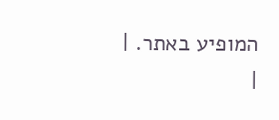המופיע באתר. |
|